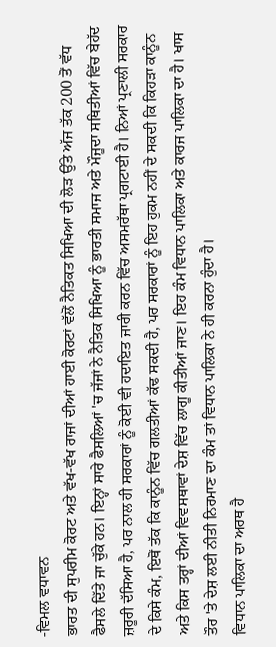-ਵਿਮਲ ਵਧਾਵਨ
ਭਾਰਤ ਦੀ ਸੁਪਰੀਮ ਕੋਰਟ ਅਤੇ ਵੱਖ-ਵੱਖ ਰਾਜਾਂ ਦੀਆਂ ਹਾਈ ਕੋਰਟਾਂ ਵੱਲੋਂ ਨੈਤਿਕਤ ਸਿਖਿਆ ਦੀ ਲੋੜ ਉੱਤੇ ਅੱਜ ਤੱਕ 200 ਤੋਂ ਵੱਧ ਫੈਸਲੇ ਦਿੱਤੇ ਜਾ ਚੁੱਕੇ ਹਨ। ਇਨ੍ਹਾਂ ਸਾਰੇ ਫੈਸਲਿਆਂ 'ਚ ਜੱਜਾਂ ਨੇ ਨੈਤਿਕ ਸਿਖਿਆ ਨੂੰ ਭਾਰਤੀ ਸਮਾਜ ਅਤੇ ਮੌਜੂਦਾ ਸਥਿਤੀਆਂ ਵਿੱਚ ਬੇਹੱਦ ਜ਼ਰੂਰੀ ਦੱਸਿਆ ਹੈ, ਪਰ ਨਾਲ ਹੀ ਸਰਕਾਰਾਂ ਨੂੰ ਕੋਈ ਵੀ ਹਦਾਇਤ ਜਾਰੀ ਕਰਨ ਵਿੱਚ ਅਸਮਰੱਥਾ ਪ੍ਰਗਟਾਈ ਹੈ। ਨਿਆਂ ਪ੍ਰਣਾਲੀ ਸਰਕਾਰ ਦੇ ਕਿਸੇ ਕੰਮ, ਇਥੋਂ ਤੱਕ ਕਿ ਕਾਨੂੰਨ ਵਿੱਚ ਗਲਤੀਆਂ ਕੱਢ ਸਕਦੀ ਹੈ, ਪਰ ਸਰਕਾਰਾਂ ਨੂੰ ਇਹ ਹੁਕਮ ਨਹੀਂ ਦੇ ਸਕਦੀ ਕਿ ਕਿਹੜਾ ਕਾਨੂੰਨ ਅਤੇ ਕਿਸ ਤਰ੍ਹਾਂ ਦੀਆਂ ਵਿਵਸਥਾਵਾਂ ਦੇਸ਼ ਵਿੱਚ ਲਾਗੂ ਕੀਤੀਆਂ ਜਾਣ। ਇਹ ਕੰਮ ਵਿਧਾਨ ਪਾਲਿਕਾ ਅਤੇ ਕਾਰਜ ਪਾਲਿਕਾ ਦਾ ਹੈ। ਖਾਸ ਤੌਰ 'ਤੇ ਦੇਸ਼ ਲਈ ਨੀਤੀ ਨਿਰਮਾਣ ਦਾ ਕੰਮ ਤਾਂ ਵਿਧਾਨ ਪਾਲਿਕਾ ਨੇ ਹੀ ਕਰਨਾ ਹੁੰਦਾ ਹੈ।
ਵਿਧਾਨ ਪਾਲਿਕਾ ਦਾ ਅਰਥ ਹੈ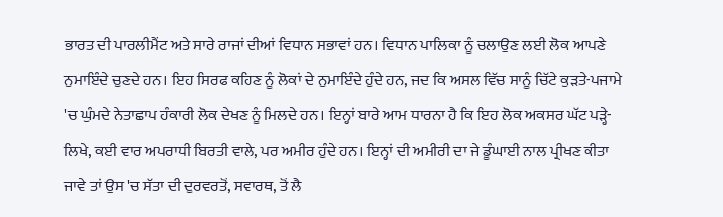ਭਾਰਤ ਦੀ ਪਾਰਲੀਮੈਂਟ ਅਤੇ ਸਾਰੇ ਰਾਜਾਂ ਦੀਆਂ ਵਿਧਾਨ ਸਭਾਵਾਂ ਹਨ। ਵਿਧਾਨ ਪਾਲਿਕਾ ਨੂੰ ਚਲਾਉਣ ਲਈ ਲੋਕ ਆਪਣੇ ਨੁਮਾਇੰਦੇ ਚੁਣਦੇ ਹਨ। ਇਹ ਸਿਰਫ ਕਹਿਣ ਨੂੰ ਲੋਕਾਂ ਦੇ ਨੁਮਾਇੰਦੇ ਹੁੰਦੇ ਹਨ, ਜਦ ਕਿ ਅਸਲ ਵਿੱਚ ਸਾਨੂੰ ਚਿੱਟੇ ਕੁੜਤੇ-ਪਜਾਮੇ 'ਚ ਘੁੰਮਦੇ ਨੇਤਾਛਾਪ ਹੰਕਾਰੀ ਲੋਕ ਦੇਖਣ ਨੂੰ ਮਿਲਦੇ ਹਨ। ਇਨ੍ਹਾਂ ਬਾਰੇ ਆਮ ਧਾਰਨਾ ਹੈ ਕਿ ਇਹ ਲੋਕ ਅਕਸਰ ਘੱਟ ਪੜ੍ਹੇ-ਲਿਖੇ, ਕਈ ਵਾਰ ਅਪਰਾਧੀ ਬਿਰਤੀ ਵਾਲੇ, ਪਰ ਅਮੀਰ ਹੁੰਦੇ ਹਨ। ਇਨ੍ਹਾਂ ਦੀ ਅਮੀਰੀ ਦਾ ਜੇ ਡੂੰਘਾਈ ਨਾਲ ਪ੍ਰੀਖਣ ਕੀਤਾ ਜਾਵੇ ਤਾਂ ਉਸ 'ਚ ਸੱਤਾ ਦੀ ਦੁਰਵਰਤੋਂ, ਸਵਾਰਥ, ਤੋਂ ਲੈ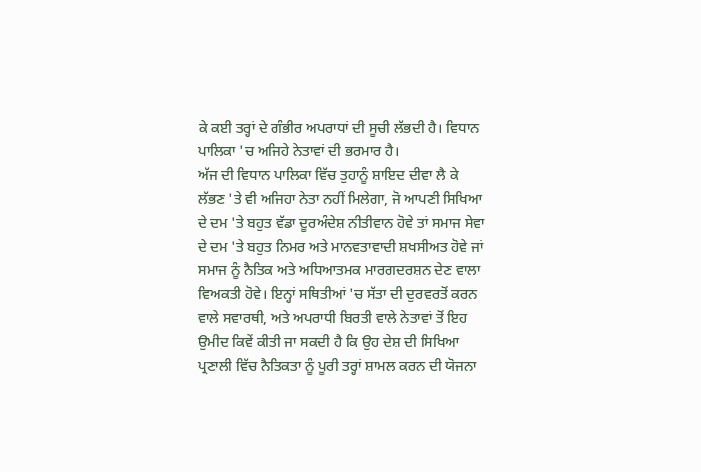ਕੇ ਕਈ ਤਰ੍ਹਾਂ ਦੇ ਗੰਭੀਰ ਅਪਰਾਧਾਂ ਦੀ ਸੂਚੀ ਲੱਭਦੀ ਹੈ। ਵਿਧਾਨ ਪਾਲਿਕਾ 'ਚ ਅਜਿਹੇ ਨੇਤਾਵਾਂ ਦੀ ਭਰਮਾਰ ਹੈ।
ਅੱਜ ਦੀ ਵਿਧਾਨ ਪਾਲਿਕਾ ਵਿੱਚ ਤੁਹਾਨੂੰ ਸ਼ਾਇਦ ਦੀਵਾ ਲੈ ਕੇ ਲੱਭਣ 'ਤੇ ਵੀ ਅਜਿਹਾ ਨੇਤਾ ਨਹੀਂ ਮਿਲੇਗਾ, ਜੋ ਆਪਣੀ ਸਿਖਿਆ ਦੇ ਦਮ 'ਤੇ ਬਹੁਤ ਵੱਡਾ ਦੂਰਅੰਦੇਸ਼ ਨੀਤੀਵਾਨ ਹੋਵੇ ਤਾਂ ਸਮਾਜ ਸੇਵਾ ਦੇ ਦਮ 'ਤੇ ਬਹੁਤ ਨਿਮਰ ਅਤੇ ਮਾਨਵਤਾਵਾਦੀ ਸ਼ਖਸੀਅਤ ਹੋਵੇ ਜਾਂ ਸਮਾਜ ਨੂੰ ਨੈਤਿਕ ਅਤੇ ਅਧਿਆਤਮਕ ਮਾਰਗਦਰਸ਼ਨ ਦੇਣ ਵਾਲਾ ਵਿਅਕਤੀ ਹੋਵੇ। ਇਨ੍ਹਾਂ ਸਥਿਤੀਆਂ 'ਚ ਸੱਤਾ ਦੀ ਦੁਰਵਰਤੋਂ ਕਰਨ ਵਾਲੇ ਸਵਾਰਥੀ, ਅਤੇ ਅਪਰਾਧੀ ਬਿਰਤੀ ਵਾਲੇ ਨੇਤਾਵਾਂ ਤੋਂ ਇਹ ਉਮੀਦ ਕਿਵੇਂ ਕੀਤੀ ਜਾ ਸਕਦੀ ਹੈ ਕਿ ਉਹ ਦੇਸ਼ ਦੀ ਸਿਖਿਆ ਪ੍ਰਣਾਲੀ ਵਿੱਚ ਨੈਤਿਕਤਾ ਨੂੰ ਪੂਰੀ ਤਰ੍ਹਾਂ ਸ਼ਾਮਲ ਕਰਨ ਦੀ ਯੋਜਨਾ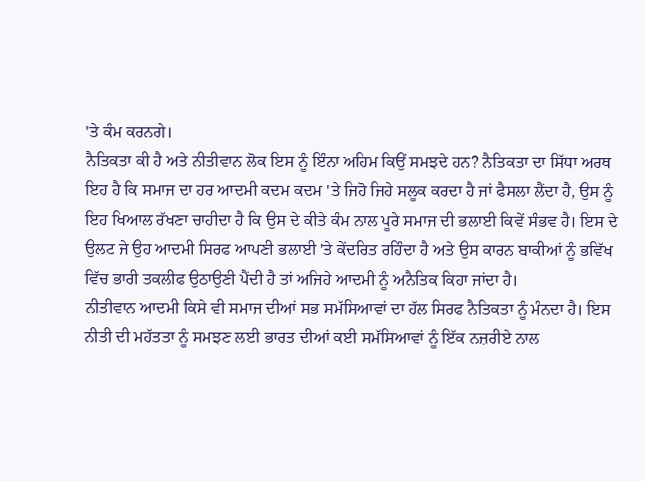'ਤੇ ਕੰਮ ਕਰਨਗੇ।
ਨੈਤਿਕਤਾ ਕੀ ਹੈ ਅਤੇ ਨੀਤੀਵਾਨ ਲੋਕ ਇਸ ਨੂੰ ਇੰਨਾ ਅਹਿਮ ਕਿਉਂ ਸਮਝਦੇ ਹਨ? ਨੈਤਿਕਤਾ ਦਾ ਸਿੱਧਾ ਅਰਥ ਇਹ ਹੈ ਕਿ ਸਮਾਜ ਦਾ ਹਰ ਆਦਮੀ ਕਦਮ ਕਦਮ 'ਤੇ ਜਿਹੋ ਜਿਹੇ ਸਲੂਕ ਕਰਦਾ ਹੈ ਜਾਂ ਫੈਸਲਾ ਲੈਂਦਾ ਹੈ, ਉਸ ਨੂੰ ਇਹ ਖਿਆਲ ਰੱਖਣਾ ਚਾਹੀਦਾ ਹੈ ਕਿ ਉਸ ਦੇ ਕੀਤੇ ਕੰਮ ਨਾਲ ਪੂਰੇ ਸਮਾਜ ਦੀ ਭਲਾਈ ਕਿਵੇਂ ਸੰਭਵ ਹੈ। ਇਸ ਦੇ ਉਲਟ ਜੇ ਉਹ ਆਦਮੀ ਸਿਰਫ ਆਪਣੀ ਭਲਾਈ 'ਤੇ ਕੇਂਦਰਿਤ ਰਹਿੰਦਾ ਹੈ ਅਤੇ ਉਸ ਕਾਰਨ ਬਾਕੀਆਂ ਨੂੰ ਭਵਿੱਖ ਵਿੱਚ ਭਾਰੀ ਤਕਲੀਫ ਉਠਾਉਣੀ ਪੈਂਦੀ ਹੈ ਤਾਂ ਅਜਿਹੇ ਆਦਮੀ ਨੂੰ ਅਨੈਤਿਕ ਕਿਹਾ ਜਾਂਦਾ ਹੈ।
ਨੀਤੀਵਾਨ ਆਦਮੀ ਕਿਸੇ ਵੀ ਸਮਾਜ ਦੀਆਂ ਸਭ ਸਮੱਸਿਆਵਾਂ ਦਾ ਹੱਲ ਸਿਰਫ ਨੈਤਿਕਤਾ ਨੂੰ ਮੰਨਦਾ ਹੈ। ਇਸ ਨੀਤੀ ਦੀ ਮਹੱਤਤਾ ਨੂੰ ਸਮਝਣ ਲਈ ਭਾਰਤ ਦੀਆਂ ਕਈ ਸਮੱਸਿਆਵਾਂ ਨੂੰ ਇੱਕ ਨਜ਼ਰੀਏ ਨਾਲ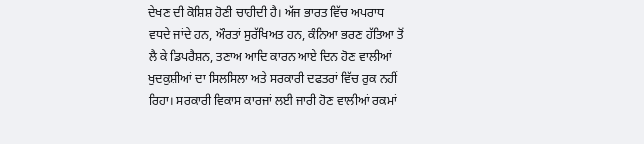ਦੇਖਣ ਦੀ ਕੋਸ਼ਿਸ਼ ਹੋਣੀ ਚਾਹੀਦੀ ਹੈ। ਅੱਜ ਭਾਰਤ ਵਿੱਚ ਅਪਰਾਧ ਵਧਦੇ ਜਾਂਦੇ ਹਨ, ਔਰਤਾਂ ਸੁਰੱਖਿਅਤ ਹਨ, ਕੰਨਿਆ ਭਰਣ ਹੱਤਿਆ ਤੋਂ ਲੈ ਕੇ ਡਿਪਰੈਸ਼ਨ, ਤਣਾਅ ਆਦਿ ਕਾਰਨ ਆਏ ਦਿਨ ਹੋਣ ਵਾਲੀਆਂ ਖੁਦਕੁਸ਼ੀਆਂ ਦਾ ਸਿਲਸਿਲਾ ਅਤੇ ਸਰਕਾਰੀ ਦਫਤਰਾਂ ਵਿੱਚ ਰੁਕ ਨਹੀਂ ਰਿਹਾ। ਸਰਕਾਰੀ ਵਿਕਾਸ ਕਾਰਜਾਂ ਲਈ ਜਾਰੀ ਹੋਣ ਵਾਲੀਆਂ ਰਕਮਾਂ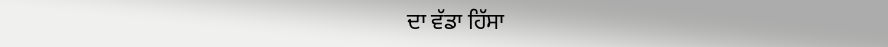ਦਾ ਵੱਡਾ ਹਿੱਸਾ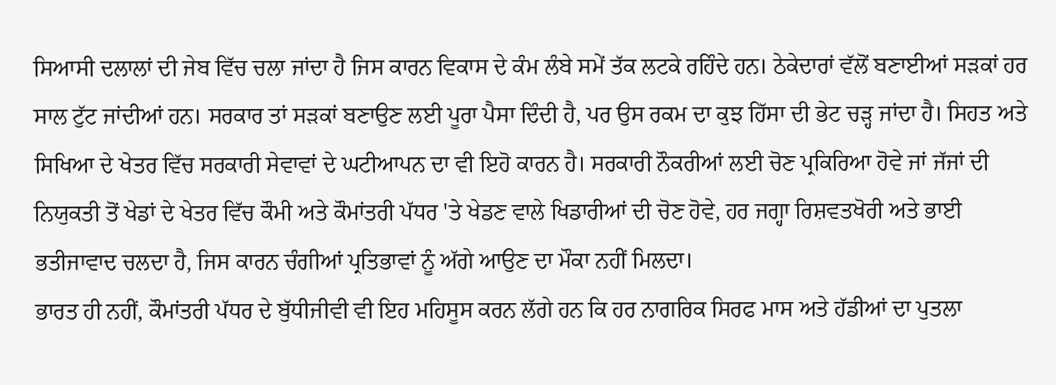ਸਿਆਸੀ ਦਲਾਲਾਂ ਦੀ ਜੇਬ ਵਿੱਚ ਚਲਾ ਜਾਂਦਾ ਹੈ ਜਿਸ ਕਾਰਨ ਵਿਕਾਸ ਦੇ ਕੰਮ ਲੰਬੇ ਸਮੇਂ ਤੱਕ ਲਟਕੇ ਰਹਿੰਦੇ ਹਨ। ਠੇਕੇਦਾਰਾਂ ਵੱਲੋਂ ਬਣਾਈਆਂ ਸੜਕਾਂ ਹਰ ਸਾਲ ਟੁੱਟ ਜਾਂਦੀਆਂ ਹਨ। ਸਰਕਾਰ ਤਾਂ ਸੜਕਾਂ ਬਣਾਉਣ ਲਈ ਪੂਰਾ ਪੈਸਾ ਦਿੰਦੀ ਹੈ, ਪਰ ਉਸ ਰਕਮ ਦਾ ਕੁਝ ਹਿੱਸਾ ਦੀ ਭੇਟ ਚੜ੍ਹ ਜਾਂਦਾ ਹੈ। ਸਿਹਤ ਅਤੇ ਸਿਖਿਆ ਦੇ ਖੇਤਰ ਵਿੱਚ ਸਰਕਾਰੀ ਸੇਵਾਵਾਂ ਦੇ ਘਟੀਆਪਨ ਦਾ ਵੀ ਇਹੋ ਕਾਰਨ ਹੈ। ਸਰਕਾਰੀ ਨੌਕਰੀਆਂ ਲਈ ਚੋਣ ਪ੍ਰਕਿਰਿਆ ਹੋਵੇ ਜਾਂ ਜੱਜਾਂ ਦੀ ਨਿਯੁਕਤੀ ਤੋਂ ਖੇਡਾਂ ਦੇ ਖੇਤਰ ਵਿੱਚ ਕੌਮੀ ਅਤੇ ਕੌਮਾਂਤਰੀ ਪੱਧਰ 'ਤੇ ਖੇਡਣ ਵਾਲੇ ਖਿਡਾਰੀਆਂ ਦੀ ਚੋਣ ਹੋਵੇ, ਹਰ ਜਗ੍ਹਾ ਰਿਸ਼ਵਤਖੋਰੀ ਅਤੇ ਭਾਈ ਭਤੀਜਾਵਾਦ ਚਲਦਾ ਹੈ, ਜਿਸ ਕਾਰਨ ਚੰਗੀਆਂ ਪ੍ਰਤਿਭਾਵਾਂ ਨੂੰ ਅੱਗੇ ਆਉਣ ਦਾ ਮੌਕਾ ਨਹੀਂ ਮਿਲਦਾ।
ਭਾਰਤ ਹੀ ਨਹੀਂ, ਕੌਮਾਂਤਰੀ ਪੱਧਰ ਦੇ ਬੁੱਧੀਜੀਵੀ ਵੀ ਇਹ ਮਹਿਸੂਸ ਕਰਨ ਲੱਗੇ ਹਨ ਕਿ ਹਰ ਨਾਗਰਿਕ ਸਿਰਫ ਮਾਸ ਅਤੇ ਹੱਡੀਆਂ ਦਾ ਪੁਤਲਾ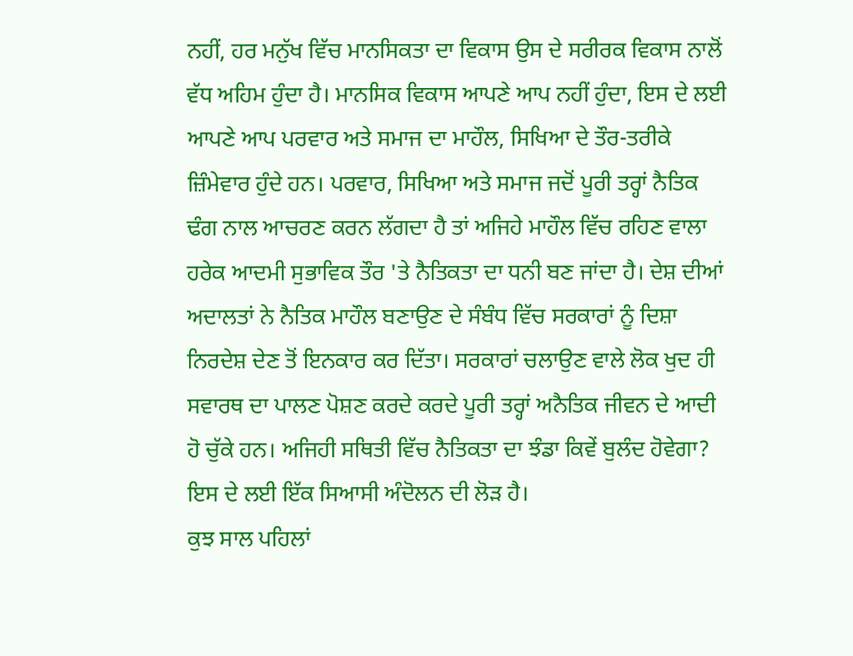ਨਹੀਂ, ਹਰ ਮਨੁੱਖ ਵਿੱਚ ਮਾਨਸਿਕਤਾ ਦਾ ਵਿਕਾਸ ਉਸ ਦੇ ਸਰੀਰਕ ਵਿਕਾਸ ਨਾਲੋਂ ਵੱਧ ਅਹਿਮ ਹੁੰਦਾ ਹੈ। ਮਾਨਸਿਕ ਵਿਕਾਸ ਆਪਣੇ ਆਪ ਨਹੀਂ ਹੁੰਦਾ, ਇਸ ਦੇ ਲਈ ਆਪਣੇ ਆਪ ਪਰਵਾਰ ਅਤੇ ਸਮਾਜ ਦਾ ਮਾਹੌਲ, ਸਿਖਿਆ ਦੇ ਤੌਰ-ਤਰੀਕੇ ਜ਼ਿੰਮੇਵਾਰ ਹੁੰਦੇ ਹਨ। ਪਰਵਾਰ, ਸਿਖਿਆ ਅਤੇ ਸਮਾਜ ਜਦੋਂ ਪੂਰੀ ਤਰ੍ਹਾਂ ਨੈਤਿਕ ਢੰਗ ਨਾਲ ਆਚਰਣ ਕਰਨ ਲੱਗਦਾ ਹੈ ਤਾਂ ਅਜਿਹੇ ਮਾਹੌਲ ਵਿੱਚ ਰਹਿਣ ਵਾਲਾ ਹਰੇਕ ਆਦਮੀ ਸੁਭਾਵਿਕ ਤੌਰ 'ਤੇ ਨੈਤਿਕਤਾ ਦਾ ਧਨੀ ਬਣ ਜਾਂਦਾ ਹੈ। ਦੇਸ਼ ਦੀਆਂ ਅਦਾਲਤਾਂ ਨੇ ਨੈਤਿਕ ਮਾਹੌਲ ਬਣਾਉਣ ਦੇ ਸੰਬੰਧ ਵਿੱਚ ਸਰਕਾਰਾਂ ਨੂੰ ਦਿਸ਼ਾ ਨਿਰਦੇਸ਼ ਦੇਣ ਤੋਂ ਇਨਕਾਰ ਕਰ ਦਿੱਤਾ। ਸਰਕਾਰਾਂ ਚਲਾਉਣ ਵਾਲੇ ਲੋਕ ਖੁਦ ਹੀ ਸਵਾਰਥ ਦਾ ਪਾਲਣ ਪੋਸ਼ਣ ਕਰਦੇ ਕਰਦੇ ਪੂਰੀ ਤਰ੍ਹਾਂ ਅਨੈਤਿਕ ਜੀਵਨ ਦੇ ਆਦੀ ਹੋ ਚੁੱਕੇ ਹਨ। ਅਜਿਹੀ ਸਥਿਤੀ ਵਿੱਚ ਨੈਤਿਕਤਾ ਦਾ ਝੰਡਾ ਕਿਵੇਂ ਬੁਲੰਦ ਹੋਵੇਗਾ? ਇਸ ਦੇ ਲਈ ਇੱਕ ਸਿਆਸੀ ਅੰਦੋਲਨ ਦੀ ਲੋੜ ਹੈ।
ਕੁਝ ਸਾਲ ਪਹਿਲਾਂ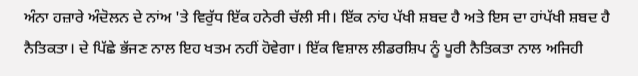ਅੰਨਾ ਹਜ਼ਾਰੇ ਅੰਦੋਲਨ ਦੇ ਨਾਂਅ 'ਤੇ ਵਿਰੁੱਧ ਇੱਕ ਹਨੇਰੀ ਚੱਲੀ ਸੀ। ਇੱਕ ਨਾਂਹ ਪੱਖੀ ਸ਼ਬਦ ਹੈ ਅਤੇ ਇਸ ਦਾ ਹਾਂਪੱਖੀ ਸ਼ਬਦ ਹੈ ਨੈਤਿਕਤਾ। ਦੇ ਪਿੱਛੇ ਭੱਜਣ ਨਾਲ ਇਹ ਖਤਮ ਨਹੀਂ ਹੋਵੇਗਾ। ਇੱਕ ਵਿਸ਼ਾਲ ਲੀਡਰਸ਼ਿਪ ਨੂੰ ਪੂਰੀ ਨੈਤਿਕਤਾ ਨਾਲ ਅਜਿਹੀ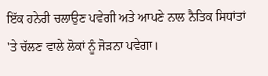ਇੱਕ ਹਨੇਰੀ ਚਲਾਉਣ ਪਵੇਗੀ ਅਤੇ ਆਪਣੇ ਨਾਲ ਨੈਤਿਕ ਸਿਧਾਂਤਾਂ 'ਤੇ ਚੱਲਣ ਵਾਲੇ ਲੋਕਾਂ ਨੂੰ ਜੋੜਨਾ ਪਵੇਗਾ।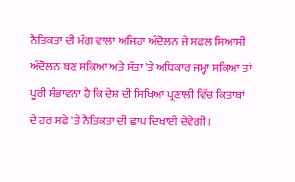ਨੈਤਿਕਤਾ ਦੀ ਮੰਗ ਵਾਲਾ ਅਜਿਹਾ ਅੰਦੋਲਨ ਜੇ ਸਫਲ ਸਿਆਸੀ ਅੰਦੋਲਨ ਬਣ ਸਕਿਆ ਅਤੇ ਸੱਤਾ 'ਤੇ ਅਧਿਕਾਰ ਜਮ੍ਹਾ ਸਕਿਆ ਤਾਂ ਪੂਰੀ ਸੰਭਾਵਨਾ ਹੈ ਕਿ ਦੇਸ਼ ਦੀ ਸਿਖਿਆ ਪ੍ਰਣਾਲੀ ਵਿੱਚ ਕਿਤਾਬਾਂ ਦੇ ਹਰ ਸਫੇ 'ਤੇ ਨੈਤਿਕਤਾ ਦੀ ਛਾਪ ਦਿਖਾਈ ਦੇਵੇਗੀ।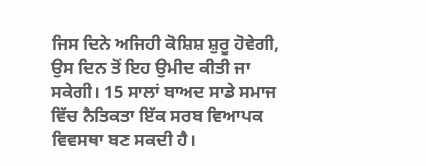ਜਿਸ ਦਿਨੇ ਅਜਿਹੀ ਕੋਸ਼ਿਸ਼ ਸ਼ੁਰੂ ਹੋਵੇਗੀ, ਉਸ ਦਿਨ ਤੋਂ ਇਹ ਉਮੀਦ ਕੀਤੀ ਜਾ ਸਕੇਗੀ। 15 ਸਾਲਾਂ ਬਾਅਦ ਸਾਡੇ ਸਮਾਜ ਵਿੱਚ ਨੈਤਿਕਤਾ ਇੱਕ ਸਰਬ ਵਿਆਪਕ ਵਿਵਸਥਾ ਬਣ ਸਕਦੀ ਹੈ।